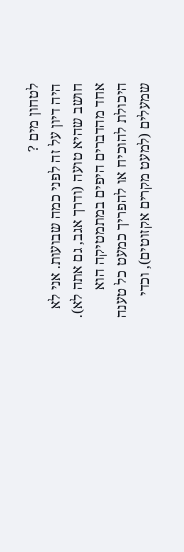לטחון מים ?
היה דיון על זה לפני כמה שבועות. אני לא חושב שהיא טועה (ודרך אגב, גם אתה לא). אחד מהדברים היפים במתמטיקה הוא היכולת להוכיח או להפריך כמעט כל טענה שמעלים (למעט מקרים אקזוטים), וכדי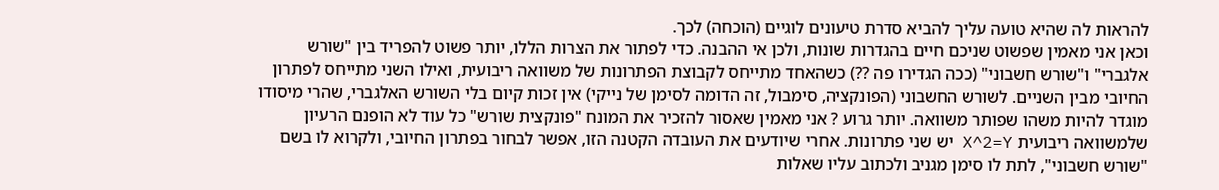להראות לה שהיא טועה עליך להביא סדרת טיעונים לוגיים (הוכחה) לכך.
וכאן אני מאמין שפשוט שניכם חיים בהגדרות שונות, ולכן אי ההבנה. כדי לפתור את הצרות הללו, יותר פשוט להפריד בין "שורש אלגברי" ו"שורש חשבוני" (ככה הגדירו פה ??) כשהאחד מתייחס לקבוצת הפתרונות של משוואה ריבועית, ואילו השני מתייחס לפתרון החיובי מבין השניים. לשורש החשבוני (הפונקציה, סימבול, זה הדומה לסימן של נייקי) אין זכות קיום בלי השורש האלגברי, שהרי מיסודו מוגדר להיות משהו שפותר משוואה. יותר גרוע ? אני מאמין שאסור להזכיר את המונח "פונקצית שורש" כל עוד לא הופנם הרעיון שלמשוואה ריבועית X^2=Y יש שני פתרונות. אחרי שיודעים את העובדה הקטנה הזו, אפשר לבחור בפתרון החיובי, ולקרוא לו בשם "שורש חשבוני", לתת לו סימן מגניב ולכתוב עליו שאלות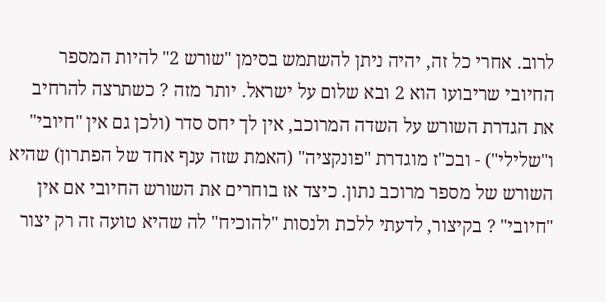לרוב. אחרי כל זה, יהיה ניתן להשתמש בסימן "שורש 2" להיות המספר החיובי שריבועו הוא 2 ובא שלום על ישראל. יותר מזה ? כשתרצה להרחיב את הגדרת השורש על השדה המרוכב, אין לך יחס סדר (ולכן גם אין "חיובי" ו"שלילי") - ובכ"ז מוגדרת "פונקציה" (האמת שזה ענף אחד של הפתרון) שהיא השורש של מספר מרוכב נתון. כיצד אז בוחרים את השורש החיובי אם אין "חיובי" ? בקיצור, לדעתי ללכת ולנסות "להוכיח" לה שהיא טועה זה רק יצור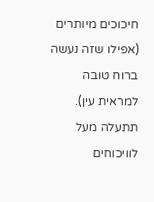חיכוכים מיותרים (אפילו שזה נעשה ברוח טובה למראית עין). תתעלה מעל לוויכוחים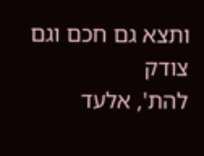ותצא גם חכם וגם צודק
להת', אלעד